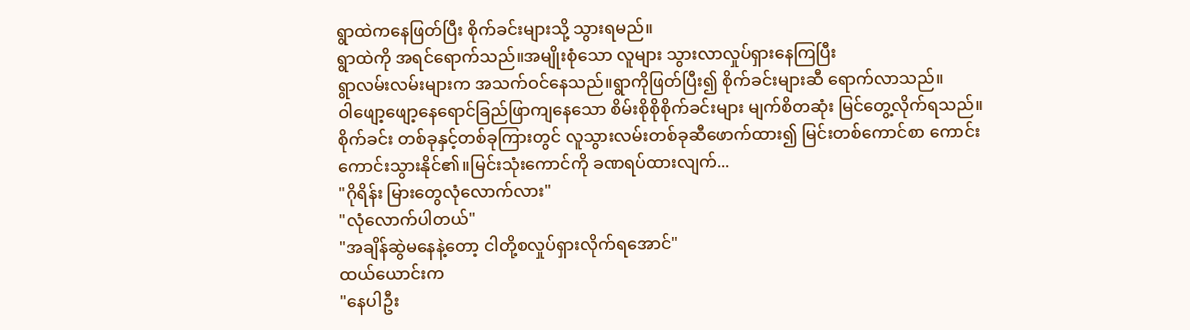ရွာထဲကနေဖြတ်ပြီး စိုက်ခင်းများသို့ သွားရမည်။
ရွာထဲကို အရင်ရောက်သည်။အမျိုးစုံသော လူများ သွားလာလှုပ်ရှားနေကြပြီး
ရွာလမ်းလမ်းများက အသက်ဝင်နေသည်။ရွာကိုဖြတ်ပြီး၍ စိုက်ခင်းများဆီ ရောက်လာသည်။
ဝါဖျော့ဖျော့နေရောင်ခြည်ဖြာကျနေသော စိမ်းစိုစိုစိုက်ခင်းများ မျက်စိတဆုံး မြင်တွေ့လိုက်ရသည်။
စိုက်ခင်း တစ်ခုနှင့်တစ်ခုကြားတွင် လူသွားလမ်းတစ်ခုဆီဖောက်ထား၍ မြင်းတစ်ကောင်စာ ကောင်းကောင်းသွားနိုင်၏။မြင်းသုံးကောင်ကို ခဏရပ်ထားလျက်...
"ဂိုရိန်း မြားတွေလုံလောက်လား"
"လုံလောက်ပါတယ်"
"အချိန်ဆွဲမနေနဲ့တော့ ငါတို့စလှုပ်ရှားလိုက်ရအောင်"
ထယ်ယောင်းက
"နေပါဦး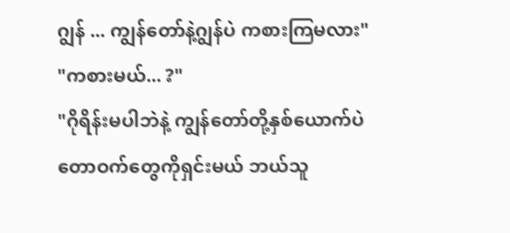ဂျွန် ... ကျွန်တော်နဲ့ဂျွန်ပဲ ကစားကြမလား"
"ကစားမယ်... ?"
"ဂိုရိန်းမပါဘဲနဲ့ ကျွန်တော်တို့နှစ်ယောက်ပဲ တောဝက်တွေကိုရှင်းမယ် ဘယ်သူ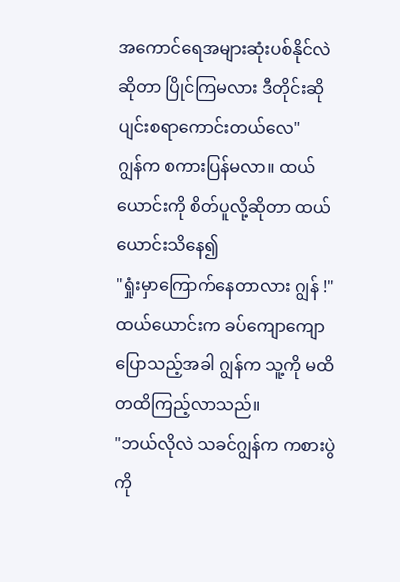အကောင်ရေအများဆုံးပစ်နိုင်လဲဆိုတာ ပြိုင်ကြမလား ဒီတိုင်းဆိုပျင်းစရာကောင်းတယ်လေ"
ဂျွန်က စကားပြန်မလာ။ ထယ်ယောင်းကို စိတ်ပူလို့ဆိုတာ ထယ်ယောင်းသိနေ၍
"ရှုံးမှာကြောက်နေတာလား ဂျွန် !"
ထယ်ယောင်းက ခပ်ကျောကျောပြောသည့်အခါ ဂျွန်က သူ့ကို မထိတထိကြည့်လာသည်။
"ဘယ်လိုလဲ သခင်ဂျွန်က ကစားပွဲကို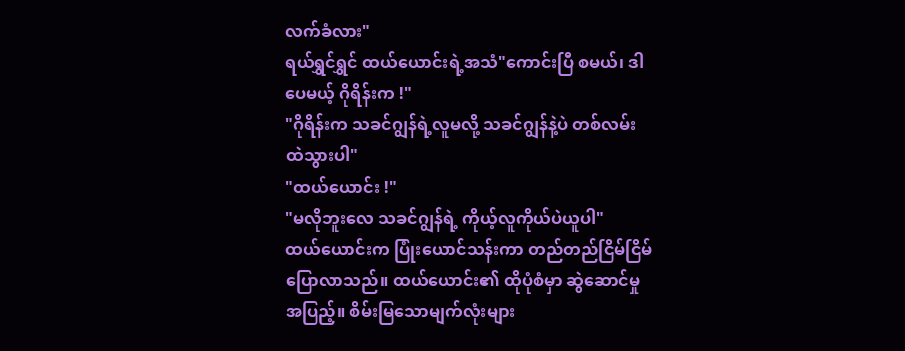လက်ခံလား"
ရယ်ရွှင်ရွှင် ထယ်ယောင်းရဲ့အသံ"ကောင်းပြီ စမယ်၊ ဒါပေမယ့် ဂိုရိန်းက !"
"ဂိုရိန်းက သခင်ဂျွန်ရဲ့လူမလို့ သခင်ဂျွန်နဲ့ပဲ တစ်လမ်းထဲသွားပါ"
"ထယ်ယောင်း !"
"မလိုဘူးလေ သခင်ဂျွန်ရဲ့ ကိုယ့်လူကိုယ်ပဲယူပါ"
ထယ်ယောင်းက ပြုံးယောင်သန်းကာ တည်တည်ငြိမ်ငြိမ် ပြောလာသည်။ ထယ်ယောင်း၏ ထိုပုံစံမှာ ဆွဲဆောင်မှုအပြည့်။ စိမ်းမြသောမျက်လုံးများ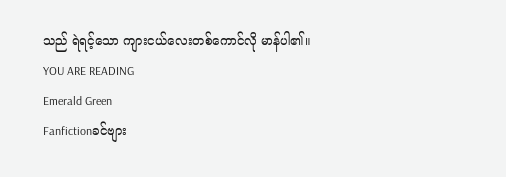သည် ရဲရင့်သော ကျားငယ်လေးတစ်ကောင်လို မာန်ပါ၏။
YOU ARE READING
Emerald Green
Fanfictionခင်ဗျား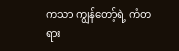ကသာ ကျွန်တော့်ရဲ့ ကံတရား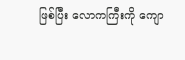ဖြစ်ပြီး လောကကြီးကို ကျော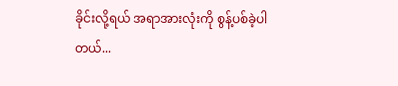ခိုင်းလို့ရယ် အရာအားလုံးကို စွန့်ပစ်ခဲ့ပါတယ်...